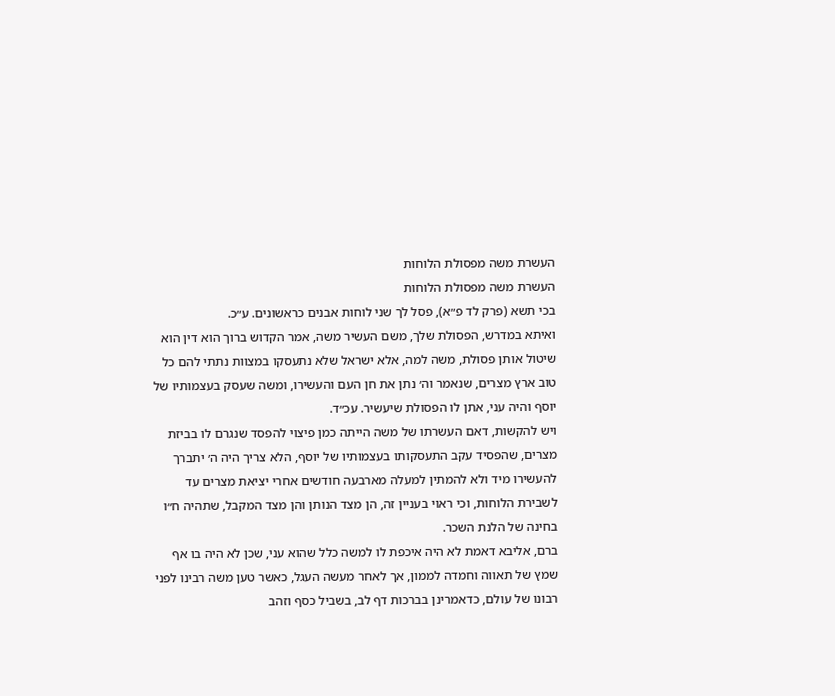העשרת משה מפסולת הלוחות
העשרת משה מפסולת הלוחות
בכי תשא (פרק לד פ״א), פסל לך שני לוחות אבנים כראשונים. ע״כ.
ואיתא במדרש, הפסולת שלך, משם העשיר משה, אמר הקדוש ברוך הוא דין הוא שיטול אותן פסולת, משה למה, אלא ישראל שלא נתעסקו במצוות נתתי להם כל טוב ארץ מצרים, שנאמר וה׳ נתן את חן העם והעשירו, ומשה שעסק בעצמותיו של יוסף והיה עני, אתן לו הפסולת שיעשיר. עכ״ד.
ויש להקשות, דאם העשרתו של משה הייתה כמן פיצוי להפסד שנגרם לו בביזת מצרים, שהפסיד עקב התעסקותו בעצמותיו של יוסף, הלא צריך היה ה׳ יתברך להעשירו מיד ולא להמתין למעלה מארבעה חודשים אחרי יציאת מצרים עד לשבירת הלוחות, וכי ראוי בעניין זה, הן מצד הנותן והן מצד המקבל, שתהיה ח״ו בחינה של הלנת השכר.
ברם, אליבא דאמת לא היה איכפת לו למשה כלל שהוא עני, שכן לא היה בו אף שמץ של תאווה וחמדה לממון, אך לאחר מעשה העגל, כאשר טען משה רבינו לפני רבונו של עולם, כדאמרינן בברכות דף לב, בשביל כסף וזהב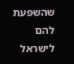שהשפעת להם לישראל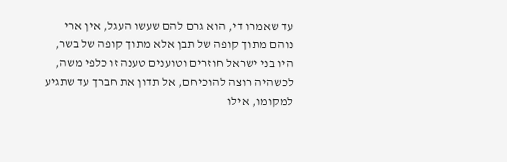עד שאמרו די, הוא גרם להם שעשו העגל, אין ארי נוהם מתוך קופה של תבן אלא מתוך קופה של בשר, היו בני ישראל חוזרים וטוענים טענה זו כלפי משה, לכשהיה רוצה להוכיחם, אל תדון את חברך עד שתגיע למקומו, אילו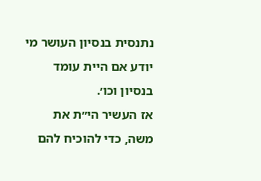נתנסית בנסיון העושר מי יודע אם היית עומד בנסיון וכו׳.
אז העשיר הי״ת את משה, כדי להוכיח להם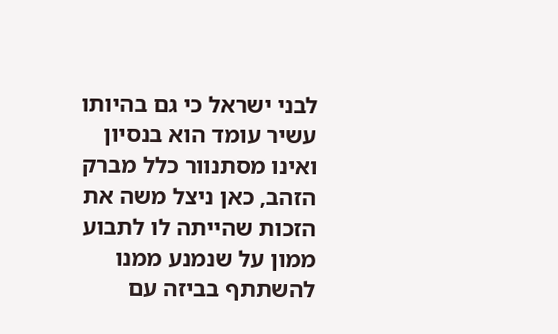לבני ישראל כי גם בהיותו עשיר עומד הוא בנסיון ואינו מסתנוור כלל מברק הזהב, כאן ניצל משה את הזכות שהייתה לו לתבוע ממון על שנמנע ממנו להשתתף בביזה עם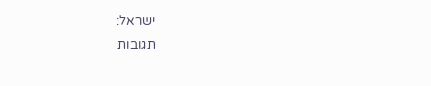ישראל:
תגובות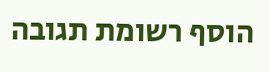הוסף רשומת תגובה